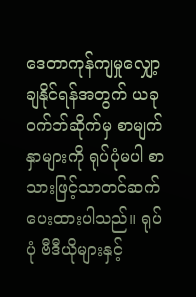ဒေတာကုန်ကျမှုလျှော့ချနိုင်ရန်အတွက် ယခုဝက်ဘ်ဆိုက်မှ စာမျက်နှာများကို ရုပ်ပုံမပါ စာသားဖြင့်သာတင်ဆက်ပေးထားပါသည်။ ရုပ်ပုံ ဗီဒီယိုများနှင့်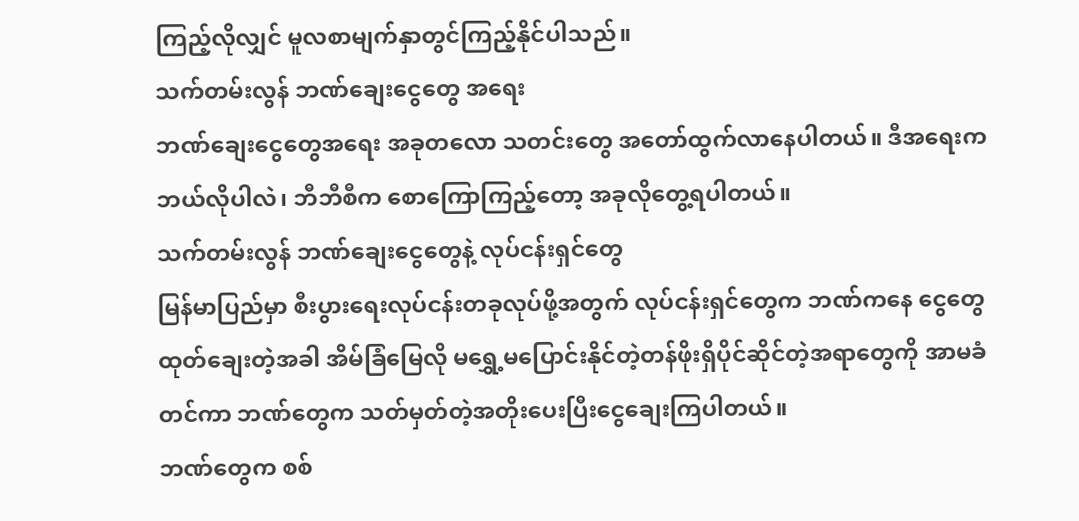ကြည့်လိုလျှင် မူလစာမျက်နှာတွင်ကြည့်နိုင်ပါသည်။
သက်တမ်းလွန် ဘဏ်ချေးငွေတွေ အရေး
ဘဏ်ချေးငွေတွေအရေး အခုတလော သတင်းတွေ အတော်ထွက်လာနေပါတယ်။ ဒီအရေးက ဘယ်လိုပါလဲ၊ ဘီဘီစီက စောကြောကြည့်တော့ အခုလိုတွေ့ရပါတယ်။
သက်တမ်းလွန် ဘဏ်ချေးငွေတွေနဲ့ လုပ်ငန်းရှင်တွေ
မြန်မာပြည်မှာ စီးပွားရေးလုပ်ငန်းတခုလုပ်ဖို့အတွက် လုပ်ငန်းရှင်တွေက ဘဏ်ကနေ ငွေတွေထုတ်ချေးတဲ့အခါ အိမ်ခြံမြေလို မရွှေ့မပြောင်းနိုင်တဲ့တန်ဖိုးရှိပိုင်ဆိုင်တဲ့အရာတွေကို အာမခံတင်ကာ ဘဏ်တွေက သတ်မှတ်တဲ့အတိုးပေးပြီးငွေချေးကြပါတယ်။
ဘဏ်တွေက စစ်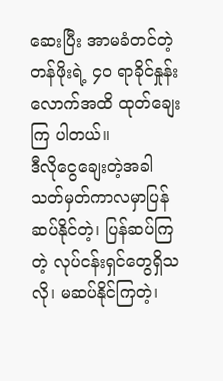ဆေးပြီး အာမခံတင်တဲ့ တန်ဖိုးရဲ့ ၄၀ ရာခိုင်နှုန်းလောက်အထိ ထုတ်ချေးကြ ပါတယ်။
ဒီလိုငွေချေးတဲ့အခါ သတ်မှတ်ကာလမှာပြန်ဆပ်နိုင်တဲ့၊ ပြန်ဆပ်ကြတဲ့ လုပ်ငန်းရှင်တွေရှိသလို၊ မဆပ်နိုင်ကြတဲ့၊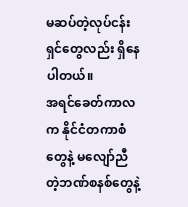မဆပ်တဲ့လုပ်ငန်းရှင်တွေလည်း ရှိနေပါတယ်။
အရင်ခေတ်ကာလက နိုင်ငံတကာစံတွေနဲ့ မလျော်ညီတဲ့ဘဏ်စနစ်တွေနဲ့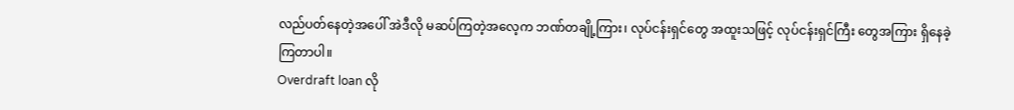လည်ပတ်နေတဲ့အပေါ် အဲဒီလို မဆပ်ကြတဲ့အလေ့က ဘဏ်တချို့ကြား၊ လုပ်ငန်းရှင်တွေ အထူးသဖြင့် လုပ်ငန်းရှင်ကြီး တွေအကြား ရှိနေခဲ့ကြတာပါ။
Overdraft loan လို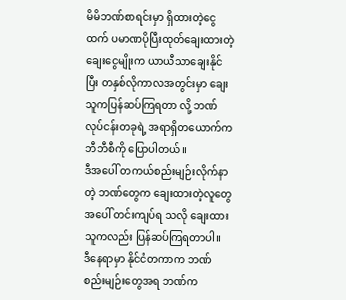မိမိဘဏ်စာရင်းမှာ ရှိထားတဲ့ငွေထက် ပမာဏပိုပြီးထုတ်ချေးထားတဲ့ ချေးငွေမျိုးက ယာယီသာချေးနိုင်ပြီး တနှစ်လိုကာလအတွင်းမှာ ချေးသူကပြန်ဆပ်ကြရတာ လို့ ဘဏ်လုပ်ငန်းတခုရဲ့ အရာရှိတယောက်က ဘီဘီစီကို ပြောပါတယ်။
ဒီအပေါ် တကယ်စည်းမျဉ်းလိုက်နာတဲ့ ဘဏ်တွေက ချေးထားတဲ့လူတွေအပေါ် တင်းကျပ်ရ သလို ချေးထားသူကလည်း ပြန်ဆပ်ကြရတာပါ။
ဒီနေရာမှာ နိုင်ငံတကာက ဘဏ်စည်းမျဉ်းတွေအရ ဘဏ်က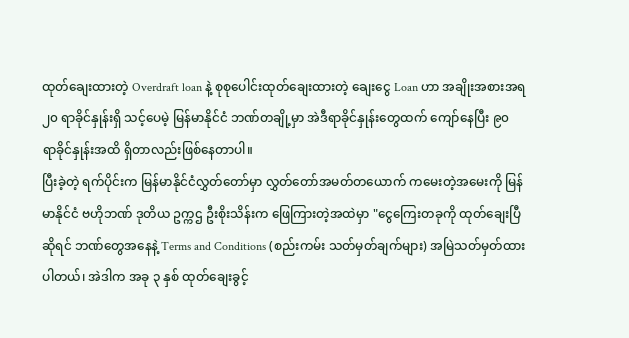ထုတ်ချေးထားတဲ့ Overdraft loan နဲ့ စုစုပေါင်းထုတ်ချေးထားတဲ့ ချေးငွေ Loan ဟာ အချိုးအစားအရ ၂၀ ရာခိုင်နှုန်းရှိ သင့်ပေမဲ့ မြန်မာနိုင်ငံ ဘဏ်တချို့မှာ အဲဒီရာခိုင်နှုန်းတွေထက် ကျော်နေပြီး ၉၀ ရာခိုင်နှုန်းအထိ ရှိတာလည်းဖြစ်နေတာပါ။
ပြီးခဲ့တဲ့ ရက်ပိုင်းက မြန်မာနိုင်ငံလွှတ်တော်မှာ လွှတ်တော်အမတ်တယောက် ကမေးတဲ့အမေးကို မြန်မာနိုင်ငံ ဗဟိုဘဏ် ဒုတိယ ဥက္ကဌ ဦးစိုးသိန်းက ဖြေကြားတဲ့အထဲမှာ "ငွေကြေးတခုကို ထုတ်ချေးပြီဆိုရင် ဘဏ်တွေအနေနဲ့ Terms and Conditions (စည်းကမ်း သတ်မှတ်ချက်များ) အမြဲသတ်မှတ်ထားပါတယ်၊ အဲဒါက အခု ၃ နှစ် ထုတ်ချေးခွင့်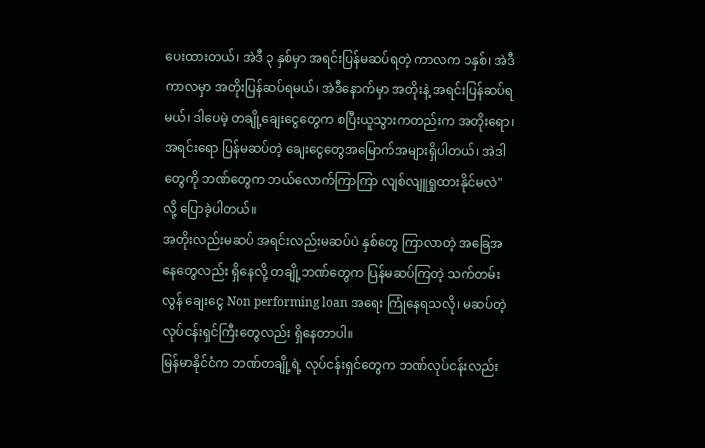ပေးထားတယ်၊ အဲဒီ ၃ နှစ်မှာ အရင်းပြန်မဆပ်ရတဲ့ ကာလက ၁နှစ်၊ အဲဒီကာလမှာ အတိုးပြန်ဆပ်ရမယ်၊ အဲဒီနောက်မှာ အတိုးနဲ့ အရင်းပြန်ဆပ်ရမယ်၊ ဒါပေမဲ့ တချို့ချေးငွေတွေက စပြီးယူသွားကတည်းက အတိုးရော၊ အရင်းရော ပြန်မဆပ်တဲ့ ချေးငွေတွေအမြောက်အများရှိပါတယ်၊ အဲဒါတွေကို ဘဏ်တွေက ဘယ်လောက်ကြာကြာ လျစ်လျူရှုထားနိုင်မလဲ" လို့ ပြောခဲ့ပါတယ်။
အတိုးလည်းမဆပ် အရင်းလည်းမဆပ်ပဲ နှစ်တွေ ကြာလာတဲ့ အခြေအနေတွေလည်း ရှိနေလို့ တချို့ဘဏ်တွေက ပြန်မဆပ်ကြတဲ့ သက်တမ်းလွန် ချေးငွေ Non performing loan အရေး ကြုံနေရသလို၊ မဆပ်တဲ့ လုပ်ငန်းရှင်ကြီးတွေလည်း ရှိနေတာပါ။
မြန်မာနိုင်ငံက ဘဏ်တချို့ရဲ့ လုပ်ငန်းရှင်တွေက ဘဏ်လုပ်ငန်းလည်း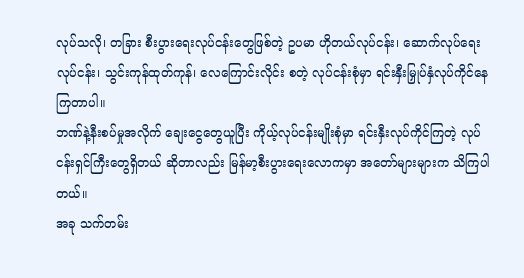လုပ်သလို၊ တခြား စီးပွားရေးလုပ်ငန်းတွေဖြစ်တဲ့ ဥပမာ ဟိုတယ်လုပ်ငန်း၊ ဆောက်လုပ်ရေးလုပ်ငန်း၊ သွင်းကုန်ထုတ်ကုန်၊ လေကြောင်းလိုင်း စတဲ့ လုပ်ငန်းစုံမှာ ရင်းနှီးမြှုပ်နှံလုပ်ကိုင်နေကြတာပါ။
ဘဏ်နဲ့နီးစပ်မှုအလိုက် ချေးငွေတွေယူပြီး ကိုယ့်လုပ်ငန်းမျိုးစုံမှာ ရင်းနှီးလုပ်ကိုင်ကြတဲ့ လုပ်ငန်းရှင်ကြီးတွေရှိတယ် ဆိုတာလည်း မြန်မာ့စီးပွားရေးလောကမှာ အတော်များများက သိကြပါတယ်။
အခု သက်တမ်း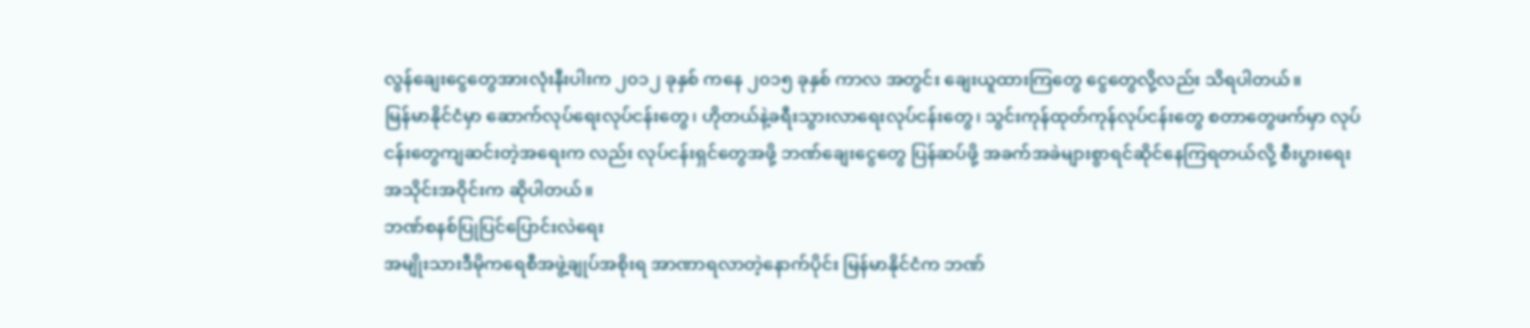လွန်ချေးငွေတွေအားလုံးနီးပါးက ၂၀၁၂ ခုနှစ် ကနေ ၂၀၁၅ ခုနှစ် ကာလ အတွင်း ချေးယူထားကြတွေ ငွေတွေလို့လည်း သိရပါတယ်။
မြန်မာနိုင်ငံမှာ ဆောက်လုပ်ရေးလုပ်ငန်းတွေ၊ ဟိုတယ်နဲ့ခရီးသွားလာရေးလုပ်ငန်းတွေ၊ သွင်းကုန်ထုတ်ကုန်လုပ်ငန်းတွေ စတာတွေဖက်မှာ လုပ်ငန်းတွေကျဆင်းတဲ့အရေးက လည်း လုပ်ငန်းရှင်တွေအဖို့ ဘဏ်ချေးငွေတွေ ပြန်ဆပ်ဖို့ အခက်အခဲများစွာရင်ဆိုင်နေကြရတယ်လို့ စီးပွားရေးအသိုင်းအဝိုင်းက ဆိုပါတယ်။
ဘဏ်စနစ်ပြုပြင်ပြောင်းလဲရေး
အမျိုးသားဒီမိုကရေစီအဖွဲ့ချုပ်အစိုးရ အာဏာရလာတဲ့နောက်ပိုင်း မြန်မာနိုင်ငံက ဘဏ်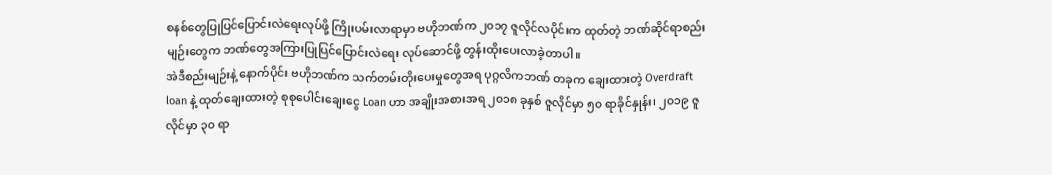စနစ်တွေပြုပြင်ပြောင်းလဲရေးလုပ်ဖို့ ကြိုးပမ်းလာရာမှာ ဗဟိုဘဏ်က ၂၀၁၇ ဇူလိုင်လပိုင်းက ထုတ်တဲ့ ဘဏ်ဆိုင်ရာစည်းမျဉ်းတွေက ဘဏ်တွေအကြားပြုပြင်ပြောင်းလဲရေး လုပ်ဆောင်ဖို့ တွန်းထိုးပေးလာခဲ့တာပါ။
အဲဒီစည်းမျဉ်းနဲ့ နောက်ပိုင်း ဗဟိုဘဏ်က သက်တမ်းတိုးပေးမှုတွေအရ ပုဂ္ဂလိကဘဏ် တခုက ချေးထားတဲ့ Overdraft loan နဲ့ ထုတ်ချေးထားတဲ့ စုစုပေါင်းချေးငွေ Loan ဟာ အချိုးအစားအရ ၂၀၁၈ ခုနှစ် ဇူလိုင်မှာ ၅၀ ရာခိုင်နှုန်း၊ ၂၀၁၉ ဇူလိုင်မှာ ၃၀ ရာ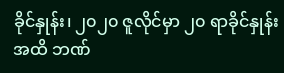ခိုင်နှုန်း၊ ၂၀၂၀ ဇူလိုင်မှာ ၂၀ ရာခိုင်နှုန်းအထိ ဘဏ်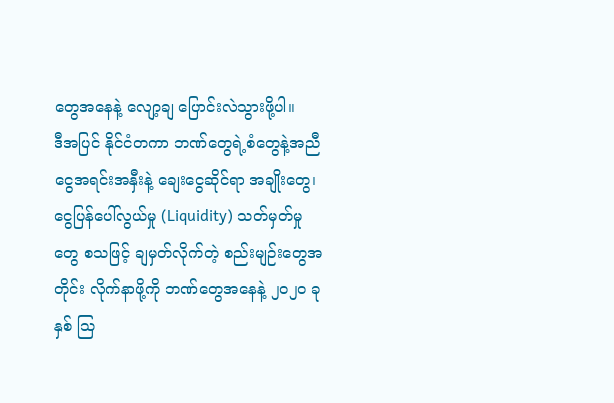တွေအနေနဲ့ လျော့ချ ပြောင်းလဲသွားဖို့ပါ။
ဒီအပြင် နိုင်ငံတကာ ဘဏ်တွေရဲ့စံတွေနဲ့အညီ ငွေအရင်းအနှီးနဲ့ ချေးငွေဆိုင်ရာ အချိုးတွေ၊ ငွေပြန်ပေါ်လွယ်မှု (Liquidity) သတ်မှတ်မှုတွေ စသဖြင့် ချမှတ်လိုက်တဲ့ စည်းမျဉ်းတွေအတိုင်း လိုက်နာဖို့ကို ဘဏ်တွေအနေနဲ့ ၂၀၂၀ ခုနှစ် သြ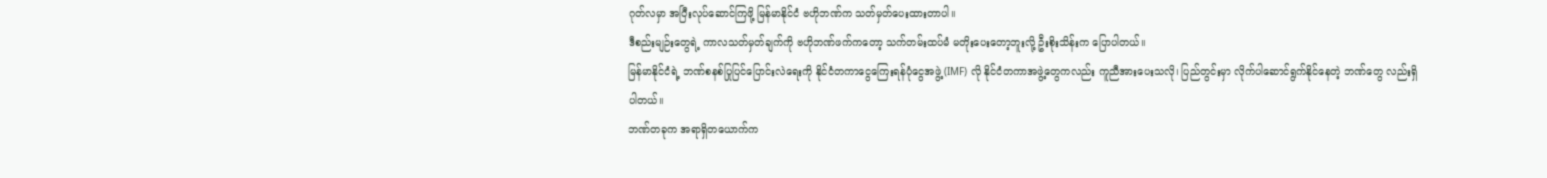ဂုတ်လမှာ အပြီးလုပ်ဆောင်ကြဖို့ မြန်မာနိုင်ငံ ဗဟိုဘဏ်က သတ်မှတ်ပေးထားတာပါ။
ဒီစည်းမျဉ်းတွေရဲ့ ကာလသတ်မှတ်ချက်ကို ဗဟိုဘဏ်ဖက်ကတော့ သက်တမ်းထပ်မံ မတိုးပေးတော့ဘူးလို့ ဦးစိုးသိန်းက ပြောပါတယ်။
မြန်မာနိုင်ငံရဲ့ ဘဏ်စနစ်ပြုပြင်ပြောင်းလဲရေးကို နိုင်ငံတကာငွေကြေးရန်ပုံငွေအဖွဲ့ (IMF) လို နိုင်ငံတကာအဖွဲ့တွေကလည်း ကူညီအားပေးသလို၊ ပြည်တွင်းမှာ လိုက်ပါဆောင်ရွက်နိုင်နေတဲ့ ဘဏ်တွေ လည်းရှိပါတယ်။
ဘဏ်တခုက အရာရှိတယောက်က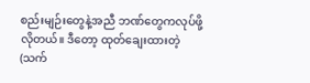စည်းမျဉ်းတွေနဲ့အညီ ဘဏ်တွေကလုပ်ဖို့ လိုတယ်။ ဒီတော့ ထုတ်ချေးထားတဲ့ (သက်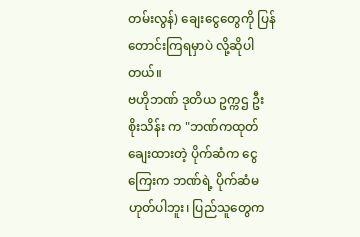တမ်းလွန်) ချေးငွေတွေကို ပြန်တောင်းကြရမှာပဲ လို့ဆိုပါတယ်။
ဗဟိုဘဏ် ဒုတိယ ဥက္ကဌ ဦးစိုးသိန်း က "ဘဏ်ကထုတ်ချေးထားတဲ့ ပိုက်ဆံက ငွေကြေးက ဘဏ်ရဲ့ ပိုက်ဆံမဟုတ်ပါဘူး၊ ပြည်သူတွေက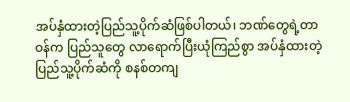အပ်နှံထားတဲ့ပြည်သူ့ပိုက်ဆံဖြစ်ပါတယ်၊ ဘဏ်တွေရဲ့တာဝန်က ပြည်သူတွေ လာရောက်ပြီးယုံကြည်စွာ အပ်နှံထားတဲ့ ပြည်သူ့ပိုက်ဆံကို စနစ်တကျ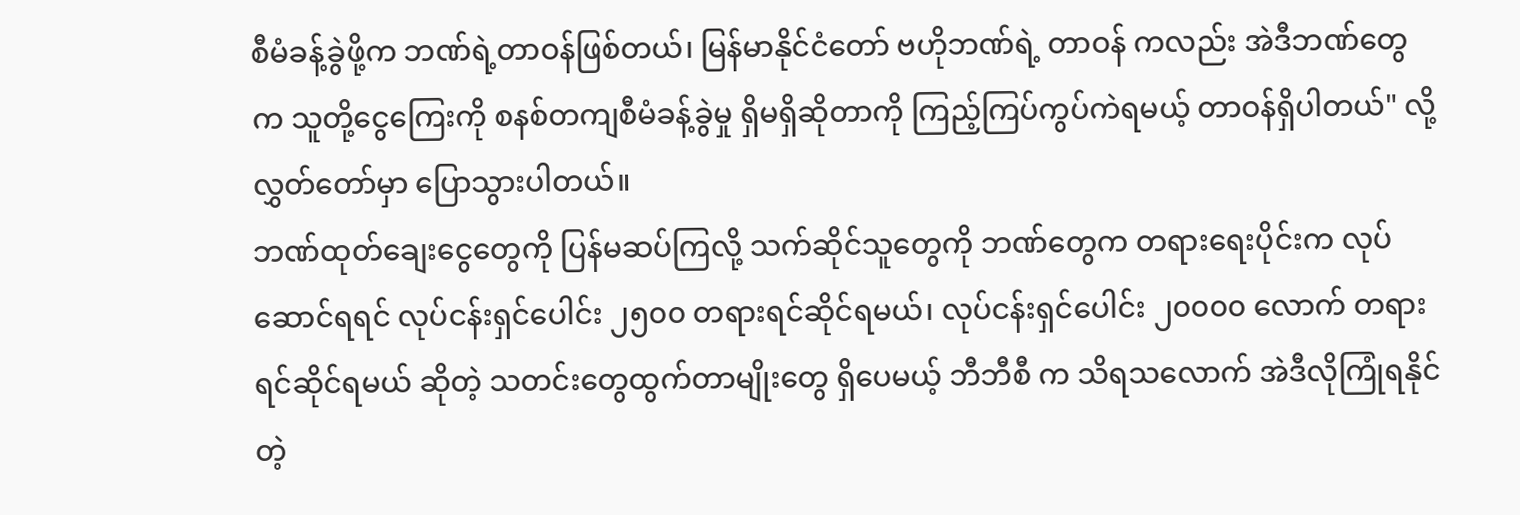စီမံခန့်ခွဲဖို့က ဘဏ်ရဲ့တာဝန်ဖြစ်တယ်၊ မြန်မာနိုင်ငံတော် ဗဟိုဘဏ်ရဲ့ တာဝန် ကလည်း အဲဒီဘဏ်တွေက သူတို့ငွေကြေးကို စနစ်တကျစီမံခန့်ခွဲမှု ရှိမရှိဆိုတာကို ကြည့်ကြပ်ကွပ်ကဲရမယ့် တာဝန်ရှိပါတယ်" လို့ လွှတ်တော်မှာ ပြောသွားပါတယ်။
ဘဏ်ထုတ်ချေးငွေတွေကို ပြန်မဆပ်ကြလို့ သက်ဆိုင်သူတွေကို ဘဏ်တွေက တရားရေးပိုင်းက လုပ်ဆောင်ရရင် လုပ်ငန်းရှင်ပေါင်း ၂၅၀၀ တရားရင်ဆိုင်ရမယ်၊ လုပ်ငန်းရှင်ပေါင်း ၂၀၀၀၀ လောက် တရားရင်ဆိုင်ရမယ် ဆိုတဲ့ သတင်းတွေထွက်တာမျိုးတွေ ရှိပေမယ့် ဘီဘီစီ က သိရသလောက် အဲဒီလိုကြုံရနိုင်တဲ့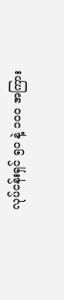လုပ်ငန်းရှင် ၅၀ နဲ့ ၁၀၀ အကြား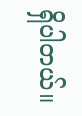ရှိပါတယ်။